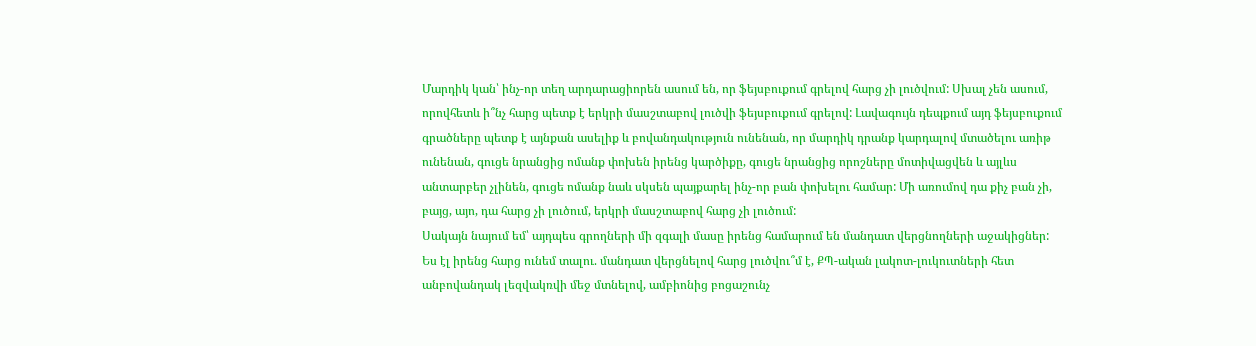Մարդիկ կան՝ ինչ-որ տեղ արդարացիորեն ասում են, որ ֆեյսբուքում գրելով հարց չի լուծվում: Սխալ չեն ասում, որովհետև ի՞նչ հարց պետք է երկրի մասշտաբով լուծվի ֆեյսբուքում գրելով: Լավագույն դեպքում այդ ֆեյսբուքում գրածները պետք է այնքան ասելիք և բովանդակություն ունենան, որ մարդիկ դրանք կարդալով մտածելու առիթ ունենան, գուցե նրանցից ոմանք փոխեն իրենց կարծիքը, գուցե նրանցից որոշները մոտիվացվեն և այլևս անտարբեր չլինեն, գուցե ոմանք նաև սկսեն պայքարել ինչ-որ բան փոխելու համար: Մի առումով դա քիչ բան չի, բայց, այո, դա հարց չի լուծում, երկրի մասշտաբով հարց չի լուծում:
Սակայն նայում եմ՝ այդպես գրողների մի զգալի մասը իրենց համարում են մանդատ վերցնողների աջակիցներ: Ես էլ իրենց հարց ունեմ տալու. մանդատ վերցնելով հարց լուծվու՞մ է, ՔՊ-ական լակոտ-լուկուտների հետ անբովանդակ լեզվակռվի մեջ մտնելով, ամբիոնից բոցաշունչ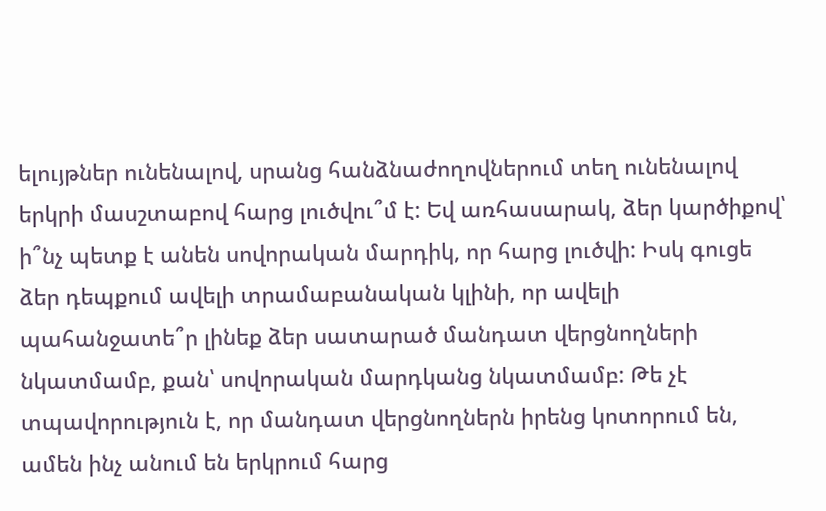ելույթներ ունենալով, սրանց հանձնաժողովներում տեղ ունենալով երկրի մասշտաբով հարց լուծվու՞մ է: Եվ առհասարակ, ձեր կարծիքով՝ ի՞նչ պետք է անեն սովորական մարդիկ, որ հարց լուծվի: Իսկ գուցե ձեր դեպքում ավելի տրամաբանական կլինի, որ ավելի պահանջատե՞ր լինեք ձեր սատարած մանդատ վերցնողների նկատմամբ, քան՝ սովորական մարդկանց նկատմամբ: Թե չէ տպավորություն է, որ մանդատ վերցնողներն իրենց կոտորում են, ամեն ինչ անում են երկրում հարց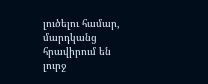լուծելու համար, մարդկանց հրավիրում են լուրջ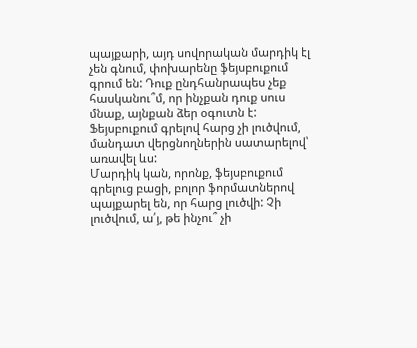պայքարի, այդ սովորական մարդիկ էլ չեն գնում, փոխարենը ֆեյսբուքում գրում են: Դուք ընդհանրապես չեք հասկանու՞մ, որ ինչքան դուք սուս մնաք, այնքան ձեր օգուտն է:
Ֆեյսբուքում գրելով հարց չի լուծվում, մանդատ վերցնողներին սատարելով՝ առավել ևս:
Մարդիկ կան, որոնք, ֆեյսբուքում գրելուց բացի, բոլոր ֆորմատներով պայքարել են, որ հարց լուծվի: Չի լուծվում, ա՛յ, թե ինչու՞ չի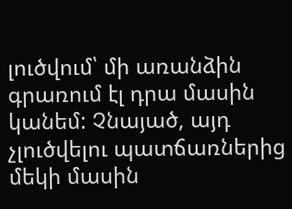լուծվում՝ մի առանձին գրառում էլ դրա մասին կանեմ: Չնայած, այդ չլուծվելու պատճառներից մեկի մասին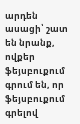արդեն ասացի՝ շատ են նրանք, ովքեր ֆեյսբուքում գրում են, որ ֆեյսբուքում գրելով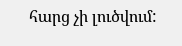հարց չի լուծվում: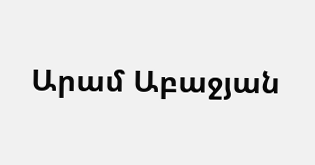Արամ Աբաջյան